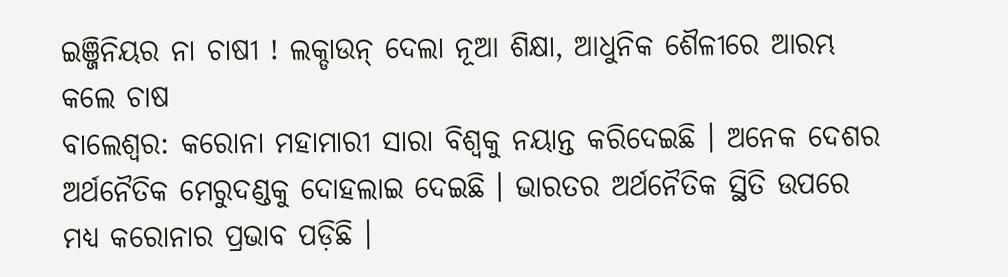ଇଞ୍ଜିନିୟର ନା ଚାଷୀ ! ଲକ୍ଡାଉନ୍ ଦେଲା ନୂଆ ଶିକ୍ଷା, ଆଧୁନିକ ଶୈଳୀରେ ଆରମ୍ଭ କଲେ ଚାଷ
ବାଲେଶ୍ୱର: କରୋନା ମହାମାରୀ ସାରା ବିଶ୍ୱକୁ ନୟାନ୍ତ କରିଦେଇଛି । ଅନେକ ଦେଶର ଅର୍ଥନୈତିକ ମେରୁଦଣ୍ଡକୁ ଦୋହଲାଇ ଦେଇଛି । ଭାରତର ଅର୍ଥନୈତିକ ସ୍ଥିତି ଉପରେ ମଧ୍ୟ କରୋନାର ପ୍ରଭାବ ପଡ଼ିଛି ।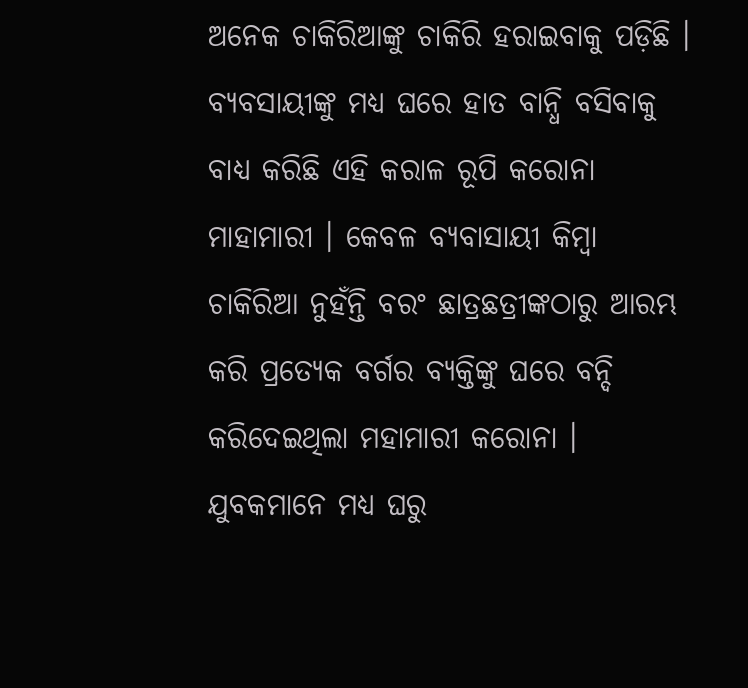ଅନେକ ଚାକିରିଆଙ୍କୁ ଚାକିରି ହରାଇବାକୁ ପଡ଼ିଛି । ବ୍ୟବସାୟୀଙ୍କୁ ମଧ୍ୟ ଘରେ ହାତ ବାନ୍ଧି ବସିବାକୁ ବାଧ୍ୟ କରିଛି ଏହି କରାଳ ରୂପି କରୋନା ମାହାମାରୀ । କେବଳ ବ୍ୟବାସାୟୀ କିମ୍ବା ଚାକିରିଆ ନୁହଁନ୍ତି ବରଂ ଛାତ୍ରଛତ୍ରୀଙ୍କଠାରୁ ଆରମ୍ଭ କରି ପ୍ରତ୍ୟେକ ବର୍ଗର ବ୍ୟକ୍ତିଙ୍କୁ ଘରେ ବନ୍ଦି କରିଦେଇଥିଲା ମହାମାରୀ କରୋନା । ଯୁବକମାନେ ମଧ୍ୟ ଘରୁ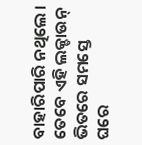ବାହାରିପାରି ନଥିଲେ । ତେବେ ଏହି ଲକ୍ଡାଉନ୍ ଭିତରେ ସମସ୍ତେ ଘରେ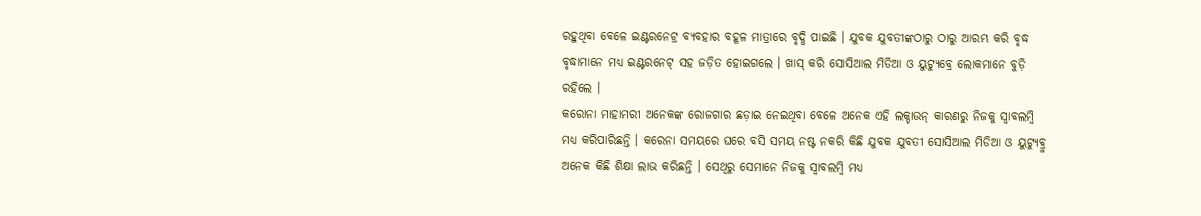ରହୁଥିବା ବେଳେ ଇଣ୍ଟରନେଟ୍ର ବ୍ୟବହାର ବହୂଳ ମାତ୍ରାରେ ବୃଦ୍ଧି ପାଇଛି । ଯୁବକ ଯୁବତୀଙ୍କଠାରୁ ଠାରୁ ଆରମ୍ଭ କରି ବୃଦ୍ଧ ବୃଦ୍ଧାମାନେ ମଧ୍ୟ ଇଣ୍ଟରନେଟ୍ ସହ ଜଡ଼ିତ ହୋଇଗଲେ । ଖାସ୍ କରି ସୋସିଆଲ ମିଡିଆ ଓ ୟୁଟ୍ୟୁବ୍ରେ ଲୋକମାନେ ବୁଡ଼ି ରହିଲେ ।
କରୋନା ମାହାମରୀ ଅନେକଙ୍କ ରୋଜଗାର ଛଡ଼ାଇ ନେଇଥିବା ବେଳେ ଅନେକ ଏହି ଲକ୍ଡାଉନ୍ କାରଣରୁ ନିଜକୁ ସ୍ୱାବଲମ୍ବି ମଧ୍ୟ କରିପାରିଛନ୍ତି । କରେନା ସମୟରେ ଘରେ ବସି ସମୟ ନଷ୍ଟ ନକରି କିଛି ଯୁବକ ଯୁବତୀ ସୋସିଆଲ ମିଡିଆ ଓ ୟୁଟ୍ୟୁବ୍ରୁ ଅନେକ କିଛି ଶିକ୍ଷା ଲାଭ କରିଛନ୍ତି । ସେଥିରୁ ସେମାନେ ନିଜକୁ ସ୍ୱାବଲମ୍ବି ମଧ୍ୟ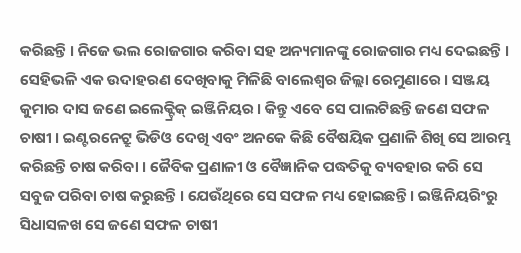କରିଛନ୍ତି । ନିଜେ ଭଲ ରୋଜଗାର କରିବା ସହ ଅନ୍ୟମାନଙ୍କୁ ରୋଜଗାର ମଧ୍ୟ ଦେଇଛନ୍ତି ।
ସେହିଭଳି ଏକ ଉଦାହରଣ ଦେଖିବାକୁ ମିଳିଛି ବାଲେଶ୍ୱର ଜିଲ୍ଲା ରେମୁଣାରେ । ସଞ୍ଜୟ କୁମାର ଦାସ ଜଣେ ଇଲେକ୍ଟ୍ରିକ୍ ଇଞ୍ଜିନିୟର । କିନ୍ତୁ ଏବେ ସେ ପାଲଟିଛନ୍ତି ଜଣେ ସଫଳ ଚାଷୀ । ଇଣ୍ଟରନେଟ୍ରୁ ଭିଡିଓ ଦେଖି ଏବଂ ଅନକେ କିଛି ବୈଷୟିକ ପ୍ରଣାଳି ଶିଖି ସେ ଆରମ୍ଭ କରିଛନ୍ତି ଚାଷ କରିବା । ଜୈବିକ ପ୍ରଣାଳୀ ଓ ବୈଜ୍ଞାନିକ ପଦ୍ଧତିକୁ ବ୍ୟବହାର କରି ସେ ସବୁଜ ପରିବା ଚାଷ କରୁଛନ୍ତି । ଯେଉଁଥିରେ ସେ ସଫଳ ମଧ୍ୟ ହୋଇଛନ୍ତି । ଇଞ୍ଜିନିୟରିଂରୁ ସିଧାସଳଖ ସେ ଜଣେ ସଫଳ ଚାଷୀ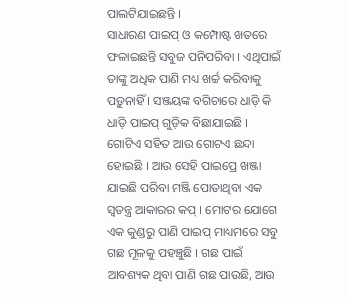ପାଲଟିଯାଇଛନ୍ତି ।
ସାଧାରଣ ପାଇପ୍ ଓ କମ୍ପୋଷ୍ଟ ଖତରେ ଫଳାଇଛନ୍ତି ସବୁଜ ପନିପରିବା । ଏଥିପାଇଁ ତାଙ୍କୁ ଅଧିକ ପାଣି ମଧ୍ୟ ଖର୍ଚ୍ଚ କରିବାକୁ ପଡ଼ୁନାହିଁ । ସଞ୍ଜୟଙ୍କ ବଗିଚାରେ ଧାଡ଼ି କି ଧାଡ଼ି ପାଇପ୍ ଗୁଡ଼ିକ ବିଛାଯାଇଛି । ଗୋଟିଏ ସହିତ ଆଉ ଗୋଟଏ ଛନ୍ଦା ହୋଇଛି । ଆଉ ସେହି ପାଇପ୍ରେ ଖଞ୍ଜା ଯାଇଛି ପରିବା ମଞ୍ଜି ପୋତାଥିବା ଏକ ସ୍ୱତନ୍ତ୍ର ଆକାରର କପ୍ । ମୋଟର ଯୋଗେ ଏକ କୁଣ୍ଡରୁ ପାଣି ପାଇପ୍ ମାଧ୍ୟମରେ ସବୁ ଗଛ ମୂଳକୁ ପହଞ୍ଚୁଛି । ଗଛ ପାଇଁ ଆବଶ୍ୟକ ଥିବା ପାଣି ଗଛ ପାଉଛି, ଆଉ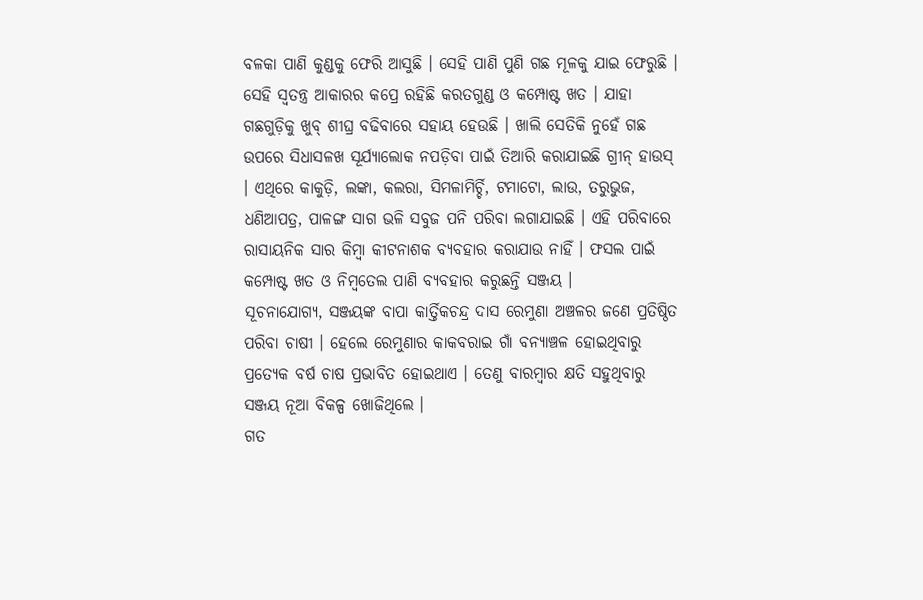ବଳକା ପାଣି କୁଣ୍ଡକୁ ଫେରି ଆସୁଛି । ସେହି ପାଣି ପୁଣି ଗଛ ମୂଳକୁ ଯାଇ ଫେରୁଛି ।
ସେହି ସ୍ୱତନ୍ତ୍ର ଆକାରର କପ୍ରେ ରହିଛି କରତଗୁଣ୍ଡ ଓ କମ୍ପୋଷ୍ଟ ଖତ । ଯାହା ଗଛଗୁଡ଼ିକୁ ଖୁବ୍ ଶୀଘ୍ର ବଢିବାରେ ସହାୟ ହେଉଛି । ଖାଲି ସେତିକି ନୁହେଁ ଗଛ ଉପରେ ସିଧାସଳଖ ସୂର୍ଯ୍ୟାଲୋକ ନପଡ଼ିବା ପାଇଁ ତିଆରି କରାଯାଇଛି ଗ୍ରୀନ୍ ହାଉସ୍ । ଏଥିରେ କାକୁଡ଼ି, ଲଙ୍କା, କଲରା, ସିମଳାମିର୍ଚ୍ଚି, ଟମାଟୋ, ଲାଉ, ତରୁଭୁଜ, ଧଣିଆପତ୍ର, ପାଳଙ୍ଗ ସାଗ ଭଳି ସବୁଜ ପନି ପରିବା ଲଗାଯାଇଛି । ଏହି ପରିବାରେ ରାସାୟନିକ ସାର କିମ୍ବା କୀଟନାଶକ ବ୍ୟବହାର କରାଯାଉ ନାହିଁ । ଫସଲ ପାଇଁ କମ୍ପୋଷ୍ଟ ଖତ ଓ ନିମ୍ବତେଲ ପାଣି ବ୍ୟବହାର କରୁଛନ୍ତି ସଞ୍ଜୟ ।
ସୂଚନାଯୋଗ୍ୟ, ସଞ୍ଜୟଙ୍କ ବାପା କାର୍ତ୍ତିକଚନ୍ଦ୍ର ଦାସ ରେମୁଣା ଅଞ୍ଚଳର ଜଣେ ପ୍ରତିଷ୍ଠିତ ପରିବା ଚାଷୀ । ହେଲେ ରେମୁଣାର କାକବରାଇ ଗାଁ ବନ୍ୟାଞ୍ଚଳ ହୋଇଥିବାରୁ ପ୍ରତ୍ୟେକ ବର୍ଷ ଚାଷ ପ୍ରଭାବିତ ହୋଇଥାଏ । ତେଣୁ ବାରମ୍ବାର କ୍ଷତି ସହୁଥିବାରୁ ସଞ୍ଜୟ ନୂଆ ବିକଳ୍ପ ଖୋଜିଥିଲେ ।
ଗତ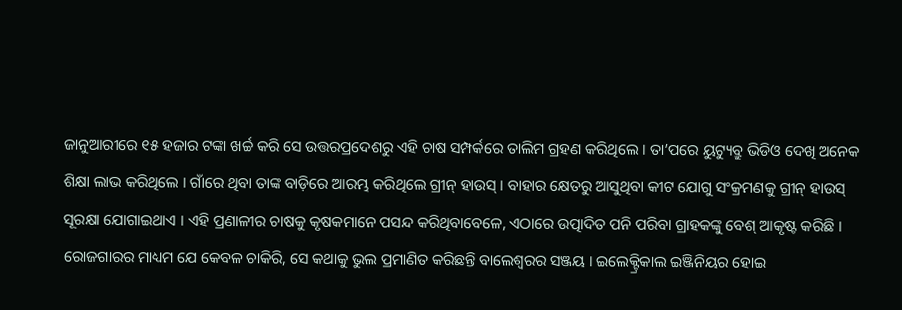ଜାନୁଆରୀରେ ୧୫ ହଜାର ଟଙ୍କା ଖର୍ଚ୍ଚ କରି ସେ ଉତ୍ତରପ୍ରଦେଶରୁ ଏହି ଚାଷ ସମ୍ପର୍କରେ ତାଲିମ ଗ୍ରହଣ କରିଥିଲେ । ତା’ପରେ ୟୁଟ୍ୟୁବ୍ରୁ ଭିଡିଓ ଦେଖି ଅନେକ ଶିକ୍ଷା ଲାଭ କରିଥିଲେ । ଗାଁରେ ଥିବା ତାଙ୍କ ବାଡ଼ିରେ ଆରମ୍ଭ କରିଥିଲେ ଗ୍ରୀନ୍ ହାଉସ୍ । ବାହାର କ୍ଷେତରୁ ଆସୁଥିବା କୀଟ ଯୋଗୁ ସଂକ୍ରମଣକୁ ଗ୍ରୀନ୍ ହାଉସ୍ ସୂରକ୍ଷା ଯୋଗାଇଥାଏ । ଏହି ପ୍ରଣାଳୀର ଚାଷକୁ କୃଷକମାନେ ପସନ୍ଦ କରିଥିବାବେଳେ, ଏଠାରେ ଉତ୍ପାଦିତ ପନି ପରିବା ଗ୍ରାହକଙ୍କୁ ବେଶ୍ ଆକୃଷ୍ଟ କରିଛି ।
ରୋଜଗାରର ମାଧ୍ୟମ ଯେ କେବଳ ଚାକିରି, ସେ କଥାକୁ ଭୁଲ ପ୍ରମାଣିତ କରିଛନ୍ତି ବାଲେଶ୍ୱରର ସଞ୍ଜୟ । ଇଲେକ୍ଟ୍ରିକାଲ ଇଞ୍ଜିନିୟର ହୋଇ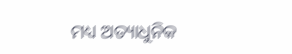ମଧ୍ୟ ଅତ୍ୟାଧୁନିକ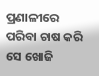ପ୍ରଣାଳୀରେ ପରିବା ଚାଷ କରି ସେ ଖୋଜି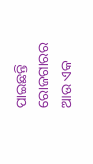ପାଇଛନ୍ତି ରୋଜଗାରର ଆଉ ଏକ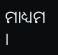ମାଧ୍ୟମ ।